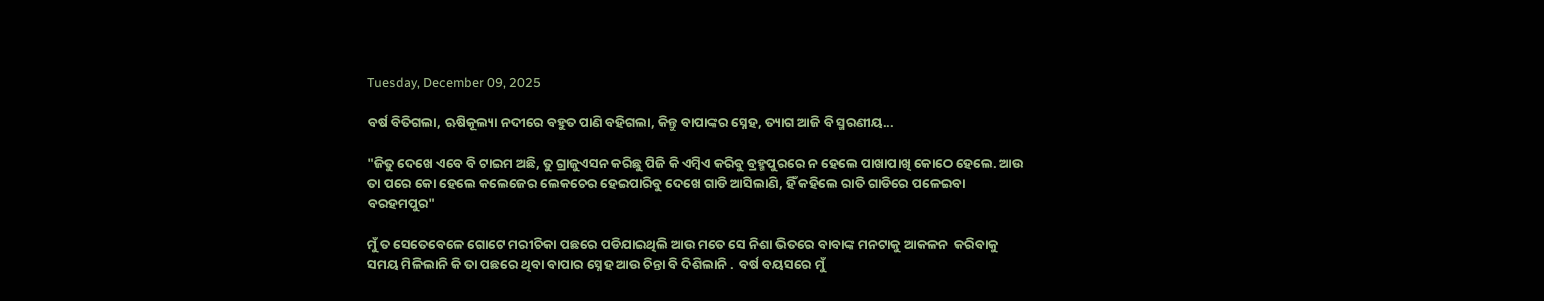Tuesday, December 09, 2025

ବର୍ଷ ବିତିଗଲା, ଋଷିକୂଲ୍ୟା ନଦୀରେ ବହୁତ ପାଣି ବହିଗଲା, କିନ୍ତୁ ବାପାଙ୍କର ସ୍ନେହ, ତ୍ୟାଗ ଆଜି ବି ସ୍ମରଣୀୟ...

"ଜିତୁ ଦେଖେ ଏବେ ବି ଟାଇମ ଅଛି, ତୁ ଗ୍ରାଜୁଏସନ କରିଛୁ ପିଜି କି ଏମ୍ବିଏ କରିବୁ ବ୍ରହ୍ମପୁରରେ ନ ହେଲେ ପାଖାପାଖି କୋଠେ ହେଲେ. ଆଉ ତା ପରେ କୋ ହେଲେ କଲେଜେର ଲେକଚେର ହେଇପାରିବୁ ଦେଖେ ଗାଡି ଆସିଲାଣି, ହିଁ କହିଲେ ରାତି ଗାଡିରେ ପଳେଇବା ବରହମପୁର"

ମୁଁ ତ ସେତେବେଳେ ଗୋଟେ ମରୀଚିକା ପଛରେ ପଡିଯାଇଥିଲି ଆଉ ମତେ ସେ ନିଶା ଭିତରେ ବାବାଙ୍କ ମନଟାକୁ ଆକଳନ  କରିବାକୁ ସମୟ ମିଳିଲାନି କି ତା ପଛରେ ଥିବା ବାପାର ସ୍ନେହ ଆଉ ଚିନ୍ତା ବି ଦିଶିଲାନି .  ବର୍ଷ ବୟସରେ ମୁଁ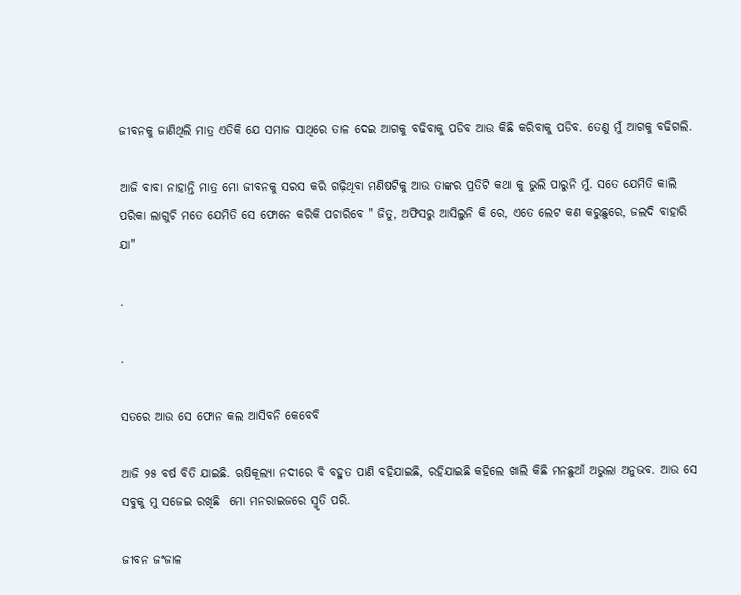ଜୀବନକୁ ଜାଣିଥିଲି ମାତ୍ର ଏତିକି ଯେ ସମାଜ ସାଥିରେ ତାଳ ଦେଇ ଆଗକୁ ବଢିବାକୁ ପଡିବ ଆଉ କିଛି କରିବାକୁ ପଡିବ. ତେଣୁ ମୁଁ ଆଗକୁ ବଢିଗଲି.

ଆଜି ବାବା ନାହାନ୍ତି ମାତ୍ର ମୋ ଜୀବନକୁ ସରସ କରି ଗଢ଼ିଥିବା ମଣିଷଟିକୁ ଆଉ ତାଙ୍କର ପ୍ରତିଟି କଥା କୁ ଭୁଲି ପାରୁନି ମୁଁ. ସତେ ଯେମିତି କାଲି ପରିକା ଲାଗୁଚି ମତେ ଯେମିତି ସେ ଫୋନେ କରିକି ପଚାରିବେ " ଜିତୁ, ଅଫିସରୁ ଆସିଲୁନି କି ରେ, ଏତେ ଲେଟ କଣ କରୁଛୁରେ, ଜଲଦି ବାହାରି ଯା"

.

.

ସତରେ ଆଉ ସେ ଫୋନ କଲ ଆସିବନି କେବେବି

ଆଜି ୨୫ ବର୍ଷ ବିତି ଯାଇଛି. ଋଷିକୂଲ୍ୟା ନଦୀରେ ବି ବହୁତ ପାଣି ବହିଯାଇଛି, ରହିଯାଇଛି କହିଲେ ଖାଲି କିଛି ମନଛୁଆଁ ଅଭୁଲା ଅନୁଭବ. ଆଉ ସେ ସବୁକୁ ମୁ ସଜେଇ ରଖିଛି  ମୋ ମନରାଇଜରେ ସ୍ମୃତି ପରି.

ଜୀବନ ଜଂଜାଳ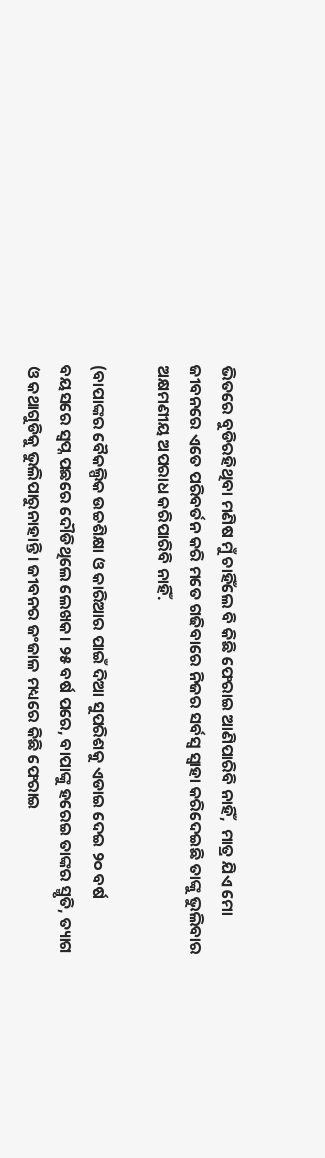ଭିତରେ ବୁଡିରହିଥିବା ମଣିଷ ମୁଁ ଚାହିଁଲେ ବି କିଛି ଫେରାଇ ଆଣିପାରିବି ନାହିଁ,  ମାତ୍ର ଯିଏ ମୋ ଜୀବନରେ ଏତେ ପରିବର୍ତନ କରି ମତେ ଗଢିବାରେ ନିଜର ସର୍ବସ୍ବ ସ୍ୱାହା କରିଦେଇଛି ତାଙ୍କୁ ଭୁଲିବାର ଅକ୍ଷମଣୀୟ ଅପରାଧ କରିପାରିବି ନାହିଁ.

(ବାପାଙ୍କର ବୈକଲ୍ପିକ ଉଚ୍ଚଶିକ୍ଷା ଓ କାରିଆର ପାଇଁ ଦିଆ ସୁପରିଶକୁ ଏଡାଇ ଦେଇ ୨୦ ବର୍ଷ ବୟସରେ ସ୍ବପ୍ନ ପଛରେ ଦୌଡିଥିଲେ ଲେଖକ। ୨୫ ବର୍ଷ ପରେ, ବାପାଙ୍କୁ ହରେଇ ତାଙ୍କର ସ୍ମୃତି, ତ୍ୟାଗ ଓ କଥାଗୁଡିକୁ ଭୁଲିପାରୁନାହାନ୍ତି। ଜୀବନର ଜଂଜାଳ ମଧ୍ୟରେ କିଛି ଫେରାଇ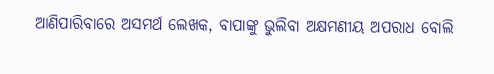ଆଣିପାରିବାରେ ଅସମର୍ଥ ଲେଖକ, ବାପାଙ୍କୁ ଭୁଲିବା ଅକ୍ଷମଣୀୟ ଅପରାଧ ବୋଲି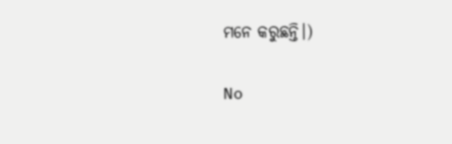ମନେ କରୁଛନ୍ତି।)

No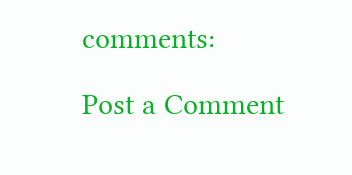comments:

Post a Comment